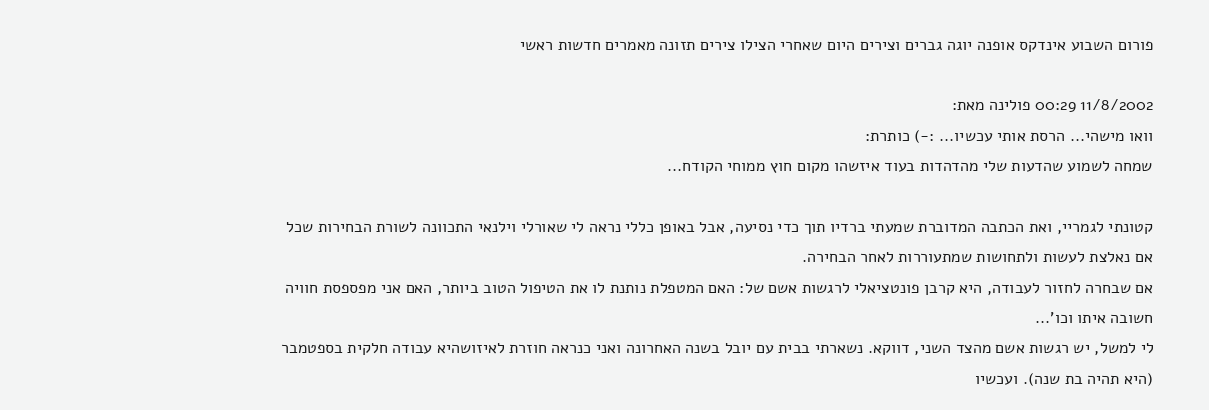פורום השבוע אינדקס אופנה יוגה גברים וצירים היום שאחרי הצילו צירים תזונה מאמרים חדשות ראשי

11/8/2002 00:29 פולינה מאת:
וואו מישהי... הרסת אותי עכשיו... :-) כותרת:
שמחה לשמוע שהדעות שלי מהדהדות בעוד איזשהו מקום חוץ ממוחי הקודח...

קטונתי לגמריי, ואת הכתבה המדוברת שמעתי ברדיו תוך כדי נסיעה, אבל באופן כללי נראה לי שאורלי וילנאי התכוונה לשורת הבחירות שכל אם נאלצת לעשות ולתחושות שמתעוררות לאחר הבחירה.
אם שבחרה לחזור לעבודה, היא קרבן פונטציאלי לרגשות אשם של: האם המטפלת נותנת לו את הטיפול הטוב ביותר, האם אני מפספסת חוויה חשובה איתו וכו'...
לי למשל, יש רגשות אשם מהצד השני, דווקא. נשארתי בבית עם יובל בשנה האחרונה ואני כנראה חוזרת לאיזושהיא עבודה חלקית בספטמבר (היא תהיה בת שנה). ועכשיו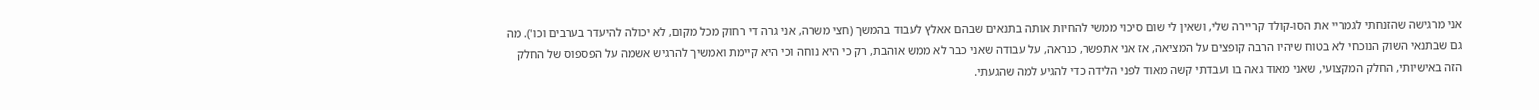אני מרגישה שהזנחתי לגמריי את הסו-קולד קריירה שלי, ושאין לי שום סיכוי ממשי להחיות אותה בתנאים שבהם אאלץ לעבוד בהמשך (חצי משרה, אני גרה די רחוק מכל מקום, לא יכולה להיעדר בערבים וכו'). מה גם שבתנאי השוק הנוכחי לא בטוח שיהיו הרבה קופצים על המציאה, אז אני אתפשר, כנראה, על עבודה שאני כבר לא ממש אוהבת, רק כי היא נוחה וכי היא קיימת ואמשיך להרגיש אשמה על הפספוס של החלק הזה באישיותי, החלק המקצועי, שאני מאוד גאה בו ועבדתי קשה מאוד לפני הלידה כדי להגיע למה שהגעתי.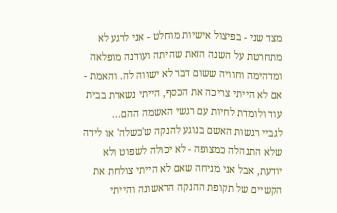מצד שני - בפיצול אישיות מוחלט - אני לרגע לא מתחרטת על השנה הזאת שהיתה ועודנה מופלאה ומדהימה וחוויה ששום דבר לא ישווה לה. והאמת - אם לא הייתי צריכה את הכסף, הייתי נשארת בבית עוד ולומדת לחיות עם רגשי האשמה ההם...
לגביי רגשות האשם בנוגע להנקה ש'כשלה' או לידה שלא התנהלה כמצופה - לא יכולה לשפוט ולא יודעת, אבל אני מניחה שאם לא הייתי צולחת את הקשיים של תקופת ההנקה הראשונה והייתי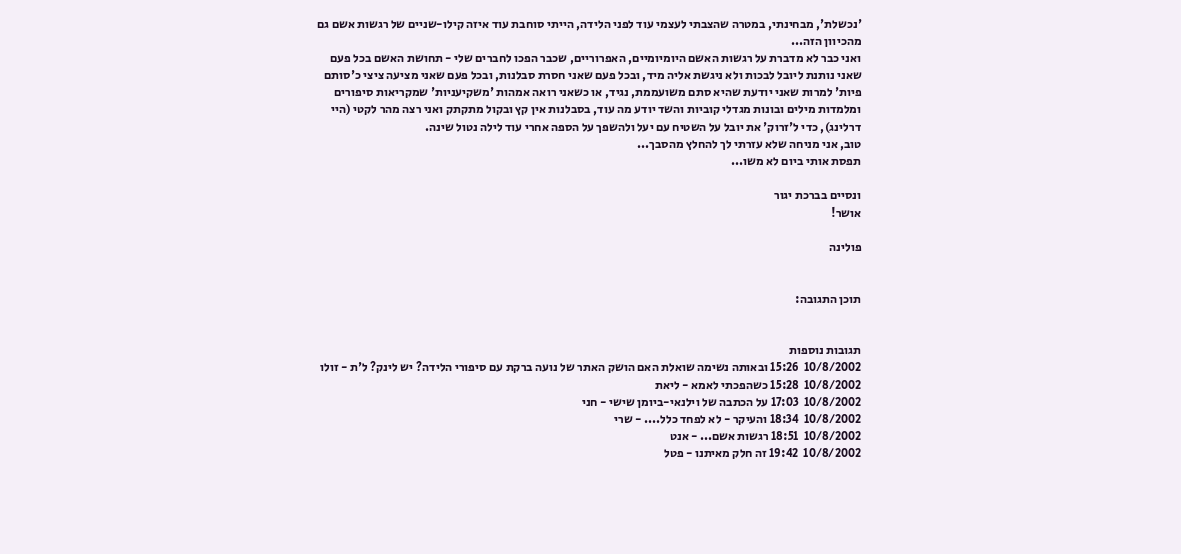'נכשלת', מבחינתי, במטרה שהצבתי לעצמי עוד לפני הלידה, הייתי סוחבת עוד איזה קילו-שניים של רגשות אשם גם מהכיוון הזה...
ואני כבר לא מדברת על רגשות האשם היומיומיים, האפרוריים, שכבר הפכו לחברים שלי - תחושת האשם בכל פעם שאני נותנת ליובל לבכות ולא ניגשת אליה מיד, ובכל פעם שאני חסרת סבלנות, ובכל פעם שאני מציעה ציצי כ'סותם פיות' למרות שאני יודעת שהיא סתם משועממת, נגיד, או כשאני רואה אמהות 'משקיעניות' שמקריאות סיפורים ומלמדות מילים ובונות מגדלי קוביות והשד יודע מה עוד, בסבלנות אין קץ ובקול מתקתק ואני רצה מהר לקטי (היי דרלינג), כדי ל'זרוק' את יובל על השטיח עם יעל ולהשפך על הספה אחרי עוד לילה נטול שינה.
טוב, אני מניחה שלא עזרתי לך להחלץ מהסבך...
תפסת אותי ביום לא משו...

ונסיים בברכת יגור
אושר!

פולינה


תוכן התגובה:


תגובות נוספות
10/8/2002  15:26 ובאותה נשימה שואלת האם הושק האתר של נועה ברקת עם סיפורי הלידה? יש לינק? ל'ת - זולו
10/8/2002  15:28 כשהפכתי לאמא - ליאת
10/8/2002  17:03 על הכתבה של וילנאי-ביומן שישי - חני
10/8/2002  18:34 והעיקר - לא לפחד כלל.... - שרי
10/8/2002  18:51 רגשות אשם... - אנט
10/8/2002  19:42 זה חלק מאיתנו - פטל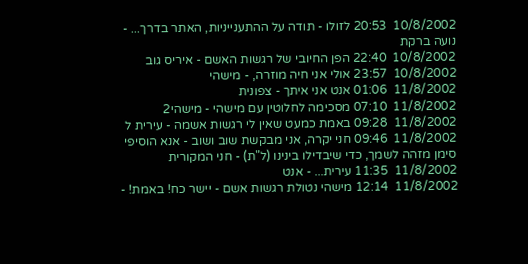10/8/2002  20:53 לזולו - תודה על ההתענייניות, האתר בדרך... - נועה ברקת
10/8/2002  22:40 הפן החיובי של רגשות האשם - איריס גוב
10/8/2002  23:57 אולי אני חיה מוזרה, - מישהי
11/8/2002  01:06 אנט אני איתך - צפונית
11/8/2002  07:10 מסכימה לחלוטין עם מישהי - מישהי2
11/8/2002  09:28 באמת כמעט שאין לי רגשות אשמה - עירית ל
11/8/2002  09:46 חני יקרה, אני מבקשת שוב ושוב - אנא הוסיפי סימן מזהה לשמך, כדי שיבדילו בינינו (ל"ת) - חני המקורית
11/8/2002  11:35 עירית... - אנט
11/8/2002  12:14 מישהי נטולת רגשות אשם - יישר כח! באמת! -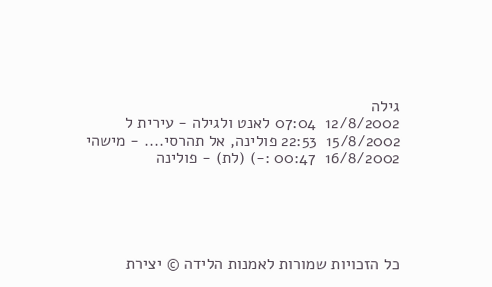גילה
12/8/2002  07:04 לאנט ולגילה - עירית ל
15/8/2002  22:53 פולינה, אל תהרסי.... - מישהי
16/8/2002  00:47 :-) (לת) - פולינה





כל הזכויות שמורות לאמנות הלידה © יצירת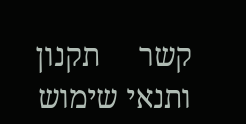קשר     תקנון ותנאי שימוש